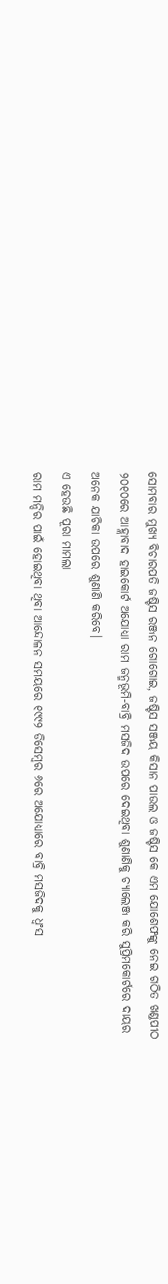ସୋମବାର ମୁଖ୍ୟ ବିଚାରପତି ଜଷ୍ଟିସ ରଞ୍ଜନ ଗୋଗୋଇ, ଜଷ୍ଟିସ ସଞ୍ଜୟ କିସାନ ପାଉଲ ଓ ଜଷ୍ଟିସ କେ ଏମ ଯୋଶେଫଙ୍କୁ ନେଇ ଗଠିତ ଖଣ୍ଡପୀଠ ୨୦୧୦ରେ ଆହ୍ଲାବାଦ ହାଇକୋର୍ଟ ଅଯୋଧ୍ୟା ରାମ ଜନ୍ମଭୂମି-ବାବ୍ରି ମସଜିଦ ଉପରେ ଦେଇଥିବା ଶୁଣାଣିକୁ ଚ୍ୟାଲେଞ୍ଜ କରି ସୁପ୍ରିମକୋର୍ଟରେ ଦାୟର ଅନେକ ଯାଚିକା ଉପରେ ଶୁଣାଣି କରିବେ।
ଏ ହେଉଛି ପୂରା ମାମଲା
ରାମ ମନ୍ଦିର ପାଇଁ ହୋଇଥିବା ଥିବା ଆନ୍ଦୋଳନ ସମୟରେ ୧୯୯୨ ଡିସେମ୍ବର ୬ରେ ଅଯୋଧ୍ୟାରେ ବାବ୍ରି ମସଜିଦକୁ ଧ୍ଵଂସ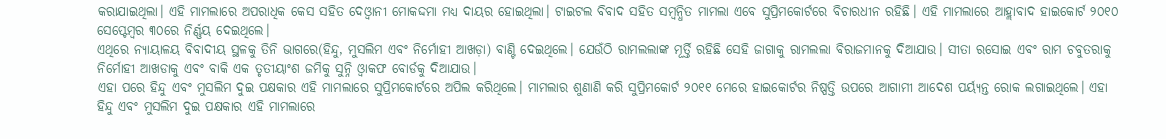କରାଯାଇଥିଲା। ଏହି ମାମଲାରେ ଅପରାଧିକ କେସ ସହିତ ଦେଓ୍ଵାନୀ ମୋକଦ୍ଦମା ମଧ୍ୟ ଦାୟର ହୋଇଥିଲା। ଟାଇଟଲ ବିବାଦ ସହିତ ସମ୍ବନ୍ଧିତ ମାମଲା ଏବେ ସୁପ୍ରିମକୋର୍ଟରେ ବିଚାରଧୀନ ରହିଛି। ଏହି ମାମଲାରେ ଆହ୍ଲାବାଦ ହାଇକୋର୍ଟ ୨୦୧୦ ସେପ୍ଟେମ୍ବର ୩୦ରେ ନିର୍ଣ୍ଣୟ ଦେଇଥିଲେ।
ଏଥିରେ ନ୍ୟାୟାଳୟ ବିବାଦୀୟ ସ୍ଥଳକୁ ତିନି ଭାଗରେ(ହିନ୍ଦୁ, ମୁସଲିମ ଏବଂ ନିର୍ମୋହୀ ଆଖଡ଼ା) ବାଣ୍ଟି ଦେଇଥିଲେ। ଯେଉଁଠି ରାମଲଲାଙ୍କ ମୂର୍ତ୍ତି ରହିଛି ସେହି ଜାଗାକୁ ରାମଲଲା ବିରାଜମାନକୁ ଦିଆଯାଉ। ସୀତା ରସୋଇ ଏବଂ ରାମ ଚବୁତରାକୁ ନିର୍ମୋହୀ ଆଖଡାକୁ ଏବଂ ବାକି ଏକ ତୃତୀୟାଂଶ ଜମିକୁ ସୁନ୍ନି ଓ୍ଵାକଫ ବୋର୍ଡକୁ ଦିଆଯାଉ।
ଏହା ପରେ ହିନ୍ଦୁ ଏବଂ ମୁସଲିମ ଦୁଇ ପକ୍ଷକାର ଏହି ମାମଲାରେ ସୁପ୍ରିମକୋର୍ଟରେ ଅପିଲ କରିଥିଲେ। ମାମଲାର ଶୁଣାଣି କରି ସୁପ୍ରିମକୋର୍ଟ ୨୦୧୧ ମେରେ ହାଇକୋର୍ଟର ନିଷ୍ପତ୍ତି ଉପରେ ଆଗାମୀ ଆଦେଶ ପର୍ୟ୍ୟନ୍ତ ରୋକ ଲଗାଇଥିଲେ। ଏହା ହିନ୍ଦୁ ଏବଂ ମୁସଲିମ ଦୁଇ ପକ୍ଷକାର ଏହି ମାମଲାରେ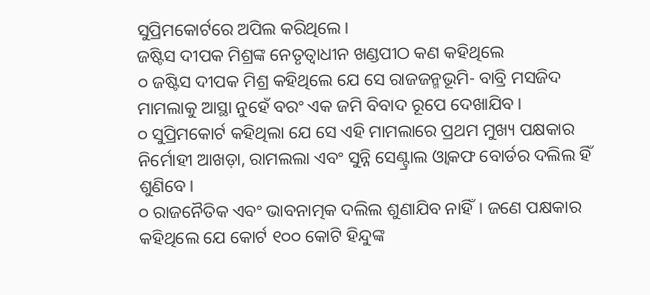ସୁପ୍ରିମକୋର୍ଟରେ ଅପିଲ କରିଥିଲେ।
ଜଷ୍ଟିସ ଦୀପକ ମିଶ୍ରଙ୍କ ନେତୃତ୍ଵାଧୀନ ଖଣ୍ଡପୀଠ କଣ କହିଥିଲେ
୦ ଜଷ୍ଟିସ ଦୀପକ ମିଶ୍ର କହିଥିଲେ ଯେ ସେ ରାଜଜନ୍ମଭୂମି- ବାବ୍ରି ମସଜିଦ ମାମଲାକୁ ଆସ୍ଥା ନୁହେଁ ବରଂ ଏକ ଜମି ବିବାଦ ରୂପେ ଦେଖାଯିବ।
୦ ସୁପ୍ରିମକୋର୍ଟ କହିଥିଲା ଯେ ସେ ଏହି ମାମଲାରେ ପ୍ରଥମ ମୁଖ୍ୟ ପକ୍ଷକାର ନିର୍ମୋହୀ ଆଖଡ଼ା, ରାମଲଲା ଏବଂ ସୁନ୍ନି ସେଣ୍ଟ୍ରାଲ ଓ୍ଵାକଫ ବୋର୍ଡର ଦଲିଲ ହିଁ ଶୁଣିବେ।
୦ ରାଜନୈତିକ ଏବଂ ଭାବନାତ୍ମକ ଦଲିଲ ଶୁଣାଯିବ ନାହିଁ। ଜଣେ ପକ୍ଷକାର କହିଥିଲେ ଯେ କୋର୍ଟ ୧୦୦ କୋଟି ହିନ୍ଦୁଙ୍କ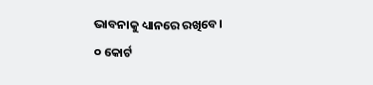ଭାବନାକୁ ଧ୍ୟାନରେ ରଖିବେ।
୦ କୋର୍ଟ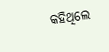କହିଥିଲେ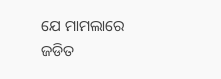ଯେ ମାମଲାରେ ଜଡିତ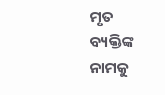ମୃତ ବ୍ୟକ୍ତିଙ୍କ ନାମକୁ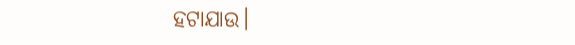ହଟାଯାଉ।